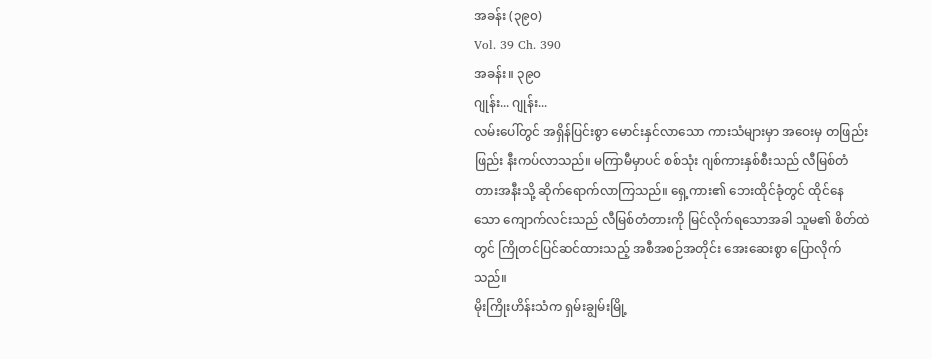အခန်း (၃၉၀)
Vol. 39 Ch. 390
အခန်း။ ၃၉၀
ဂျုန်း... ဂျုန်း...
လမ်းပေါ်တွင် အရှိန်ပြင်းစွာ မောင်းနှင်လာသော ကားသံများမှာ အဝေးမှ တဖြည်းဖြည်း နီးကပ်လာသည်။ မကြာမီမှာပင် စစ်သုံး ဂျစ်ကားနှစ်စီးသည် လီမြစ်တံတားအနီးသို့ ဆိုက်ရောက်လာကြသည်။ ရှေ့ကား၏ ဘေးထိုင်ခုံတွင် ထိုင်နေသော ကျောက်လင်းသည် လီမြစ်တံတားကို မြင်လိုက်ရသောအခါ သူမ၏ စိတ်ထဲတွင် ကြိုတင်ပြင်ဆင်ထားသည့် အစီအစဉ်အတိုင်း အေးဆေးစွာ ပြောလိုက်သည်။
မိုးကြိုးဟိန်းသံက ရှမ်းချွမ်းမြို့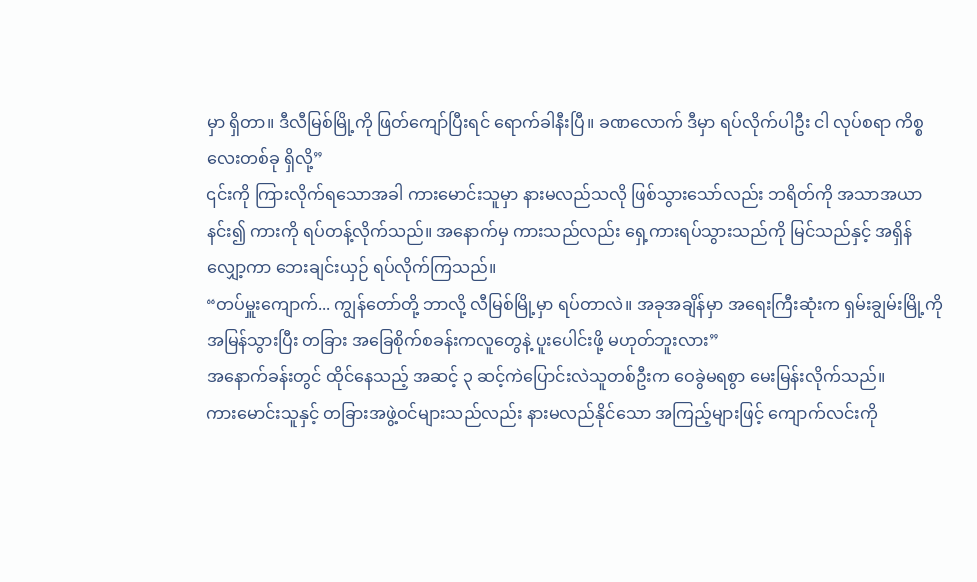မှာ ရှိတာ။ ဒီလီမြစ်မြို့ကို ဖြတ်ကျော်ပြီးရင် ရောက်ခါနီးပြီ။ ခဏလောက် ဒီမှာ ရပ်လိုက်ပါဦး ငါ လုပ်စရာ ကိစ္စလေးတစ်ခု ရှိလို့”
၎င်းကို ကြားလိုက်ရသောအခါ ကားမောင်းသူမှာ နားမလည်သလို ဖြစ်သွားသော်လည်း ဘရိတ်ကို အသာအယာနင်း၍ ကားကို ရပ်တန့်လိုက်သည်။ အနောက်မှ ကားသည်လည်း ရှေ့ကားရပ်သွားသည်ကို မြင်သည်နှင့် အရှိန်လျှော့ကာ ဘေးချင်းယှဉ် ရပ်လိုက်ကြသည်။
“တပ်မှူးကျောက်... ကျွန်တော်တို့ ဘာလို့ လီမြစ်မြို့မှာ ရပ်တာလဲ။ အခုအချိန်မှာ အရေးကြီးဆုံးက ရှမ်းချွမ်းမြို့ကို အမြန်သွားပြီး တခြား အခြေစိုက်စခန်းကလူတွေနဲ့ ပူးပေါင်းဖို့ မဟုတ်ဘူးလား”
အနောက်ခန်းတွင် ထိုင်နေသည့် အဆင့် ၃ ဆင့်ကဲပြောင်းလဲသူတစ်ဦးက ဝေခွဲမရစွာ မေးမြန်းလိုက်သည်။
ကားမောင်းသူနှင့် တခြားအဖွဲ့ဝင်များသည်လည်း နားမလည်နိုင်သော အကြည့်များဖြင့် ကျောက်လင်းကို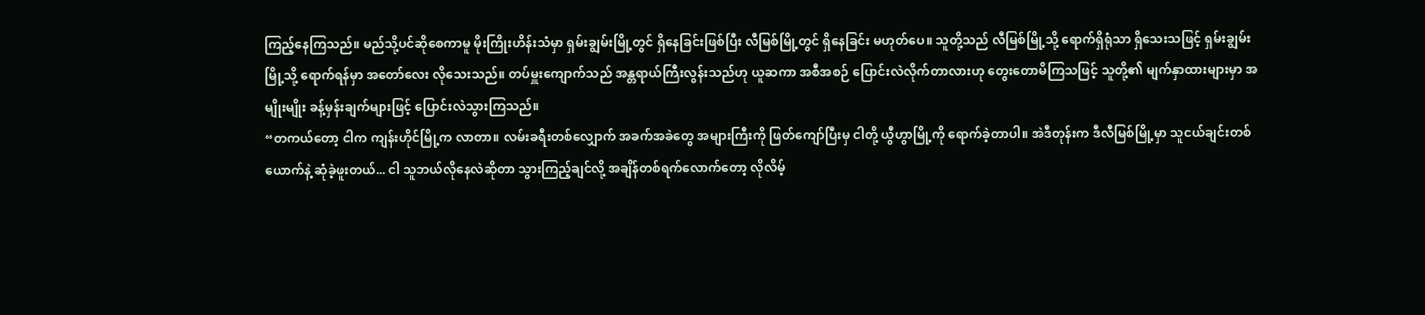ကြည့်နေကြသည်။ မည်သို့ပင်ဆိုစေကာမူ မိုးကြိုးဟိန်းသံမှာ ရှမ်းချွမ်းမြို့တွင် ရှိနေခြင်းဖြစ်ပြီး လီမြစ်မြို့တွင် ရှိနေခြင်း မဟုတ်ပေ။ သူတို့သည် လီမြစ်မြို့သို့ ရောက်ရှိရုံသာ ရှိသေးသဖြင့် ရှမ်းချွမ်းမြို့သို့ ရောက်ရန်မှာ အတော်လေး လိုသေးသည်။ တပ်မှူးကျောက်သည် အန္တရာယ်ကြီးလွန်းသည်ဟု ယူဆကာ အစီအစဉ် ပြောင်းလဲလိုက်တာလားဟု တွေးတောမိကြသဖြင့် သူတို့၏ မျက်နှာထားများမှာ အမျိုးမျိုး ခန့်မှန်းချက်များဖြင့် ပြောင်းလဲသွားကြသည်။
“တကယ်တော့ ငါက ကျန်းဟိုင်မြို့က လာတာ။ လမ်းခရီးတစ်လျှောက် အခက်အခဲတွေ အများကြီးကို ဖြတ်ကျော်ပြီးမှ ငါတို့ ယွီဟွာမြို့ကို ရောက်ခဲ့တာပါ။ အဲဒီတုန်းက ဒီလီမြစ်မြို့မှာ သူငယ်ချင်းတစ်ယောက်နဲ့ ဆုံခဲ့ဖူးတယ်... ငါ သူဘယ်လိုနေလဲဆိုတာ သွားကြည့်ချင်လို့ အချိန်တစ်ရက်လောက်တော့ လိုလိမ့်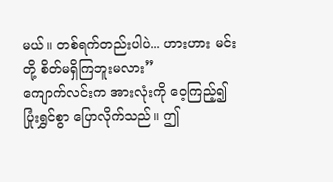မယ်။ တစ်ရက်တည်းပါပဲ... ဟားဟား မင်းတို့ စိတ်မရှိကြဘူးမလား”
ကျောက်လင်းက အားလုံးကို ဝေ့ကြည့်၍ ပြုံးရွှင်စွာ ပြောလိုက်သည်။ ဤ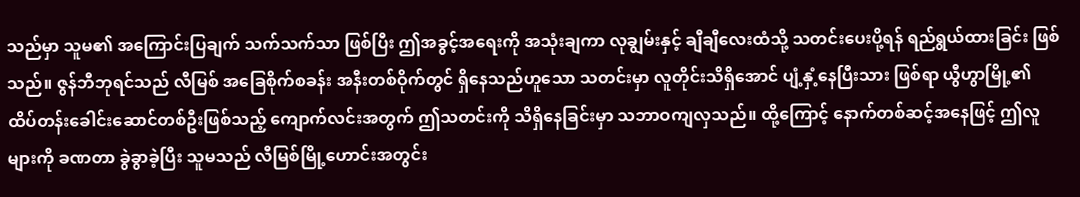သည်မှာ သူမ၏ အကြောင်းပြချက် သက်သက်သာ ဖြစ်ပြီး ဤအခွင့်အရေးကို အသုံးချကာ လုချွမ်းနှင့် ချီချီလေးထံသို့ သတင်းပေးပို့ရန် ရည်ရွယ်ထားခြင်း ဖြစ်သည်။ ဇွန်ဘီဘုရင်သည် လီမြစ် အခြေစိုက်စခန်း အနီးတစ်ဝိုက်တွင် ရှိနေသည်ဟူသော သတင်းမှာ လူတိုင်းသိရှိအောင် ပျံ့နှံ့နေပြီးသား ဖြစ်ရာ ယွီဟွာမြို့၏ ထိပ်တန်းခေါင်းဆောင်တစ်ဦးဖြစ်သည့် ကျောက်လင်းအတွက် ဤသတင်းကို သိရှိနေခြင်းမှာ သဘာဝကျလှသည်။ ထို့ကြောင့် နောက်တစ်ဆင့်အနေဖြင့် ဤလူများကို ခဏတာ ခွဲခွာခဲ့ပြီး သူမသည် လီမြစ်မြို့ဟောင်းအတွင်း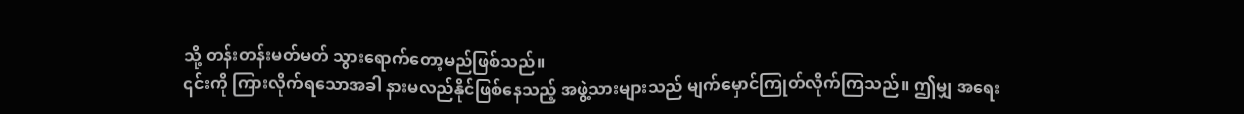သို့ တန်းတန်းမတ်မတ် သွားရောက်တော့မည်ဖြစ်သည်။
၎င်းကို ကြားလိုက်ရသောအခါ နားမလည်နိုင်ဖြစ်နေသည့် အဖွဲ့သားများသည် မျက်မှောင်ကြုတ်လိုက်ကြသည်။ ဤမျှ အရေး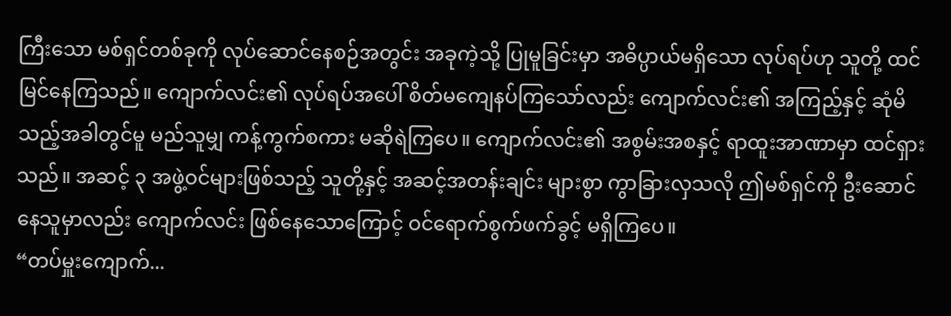ကြီးသော မစ်ရှင်တစ်ခုကို လုပ်ဆောင်နေစဉ်အတွင်း အခုကဲ့သို့ ပြုမူခြင်းမှာ အဓိပ္ပာယ်မရှိသော လုပ်ရပ်ဟု သူတို့ ထင်မြင်နေကြသည်။ ကျောက်လင်း၏ လုပ်ရပ်အပေါ် စိတ်မကျေနပ်ကြသော်လည်း ကျောက်လင်း၏ အကြည့်နှင့် ဆုံမိသည့်အခါတွင်မူ မည်သူမျှ ကန့်ကွက်စကား မဆိုရဲကြပေ။ ကျောက်လင်း၏ အစွမ်းအစနှင့် ရာထူးအာဏာမှာ ထင်ရှားသည်။ အဆင့် ၃ အဖွဲ့ဝင်များဖြစ်သည့် သူတို့နှင့် အဆင့်အတန်းချင်း များစွာ ကွာခြားလှသလို ဤမစ်ရှင်ကို ဦးဆောင်နေသူမှာလည်း ကျောက်လင်း ဖြစ်နေသောကြောင့် ဝင်ရောက်စွက်ဖက်ခွင့် မရှိကြပေ။
“တပ်မှူးကျောက်...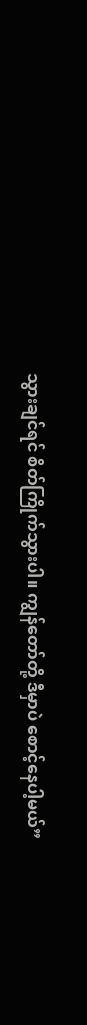သွားချင်ရင် စိတ်ကြိုက်သွားပါ။ ကျွန်တော်တို့ ဒီမှာပဲ စောင့်နေပါ့မယ်”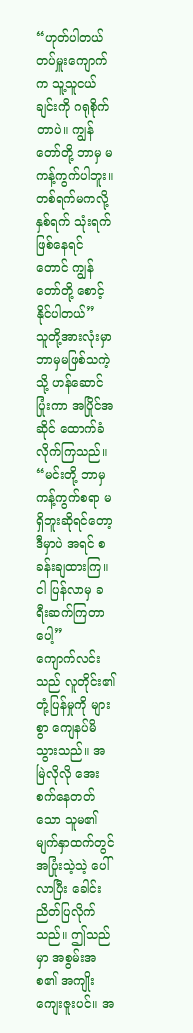“ဟုတ်ပါတယ် တပ်မှူးကျောက်က သူ့သူငယ်ချင်းကို ဂရုစိုက်တာပဲ။ ကျွန်တော်တို့ ဘာမှ မကန့်ကွက်ပါဘူး။ တစ်ရက်မကလို့ နှစ်ရက် သုံးရက်ဖြစ်နေရင်တောင် ကျွန်တော်တို့ စောင့်နိုင်ပါတယ်”
သူတို့အားလုံးမှာ ဘာမှမဖြစ်သကဲ့သို့ ဟန်ဆောင်ပြုံးကာ အပြိုင်အဆိုင် ထောက်ခံလိုက်ကြသည်။
“မင်းတို့ ဘာမှကန့်ကွက်စရာ မရှိဘူးဆိုရင်တော့ ဒီမှာပဲ အရင် စခန်းချထားကြ။ ငါ ပြန်လာမှ ခရီးဆက်ကြတာပေါ့”
ကျောက်လင်းသည် လူတိုင်း၏ တုံ့ပြန်မှုကို များစွာ ကျေနပ်မိသွားသည်။ အမြဲလိုလို အေးစက်နေတတ်သော သူမ၏ မျက်နှာထက်တွင် အပြုံးသဲ့သဲ့ ပေါ်လာပြီး ခေါင်းညိတ်ပြလိုက်
သည်။ ဤသည်မှာ အစွမ်းအစ၏ အကျိုးကျေးဇူးပင်။ အ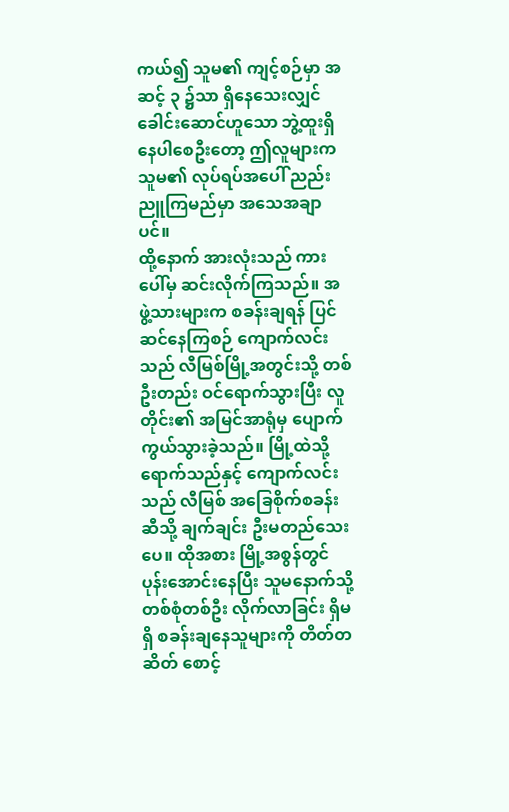ကယ်၍ သူမ၏ ကျင့်စဉ်မှာ အဆင့် ၃ ၌သာ ရှိနေသေးလျှင် ခေါင်းဆောင်ဟူသော ဘွဲ့ထူးရှိနေပါစေဦးတော့ ဤလူများက သူမ၏ လုပ်ရပ်အပေါ် ညည်းညူကြမည်မှာ အသေအချာပင်။
ထို့နောက် အားလုံးသည် ကားပေါ်မှ ဆင်းလိုက်ကြသည်။ အဖွဲ့သားများက စခန်းချရန် ပြင်ဆင်နေကြစဉ် ကျောက်လင်းသည် လီမြစ်မြို့အတွင်းသို့ တစ်ဦးတည်း ဝင်ရောက်သွားပြီး လူတိုင်း၏ အမြင်အာရုံမှ ပျောက်ကွယ်သွားခဲ့သည်။ မြို့ထဲသို့ ရောက်သည်နှင့် ကျောက်လင်းသည် လီမြစ် အခြေစိုက်စခန်းဆီသို့ ချက်ချင်း ဦးမတည်သေးပေ။ ထိုအစား မြို့အစွန်တွင် ပုန်းအောင်းနေပြီး သူမနောက်သို့ တစ်စုံတစ်ဦး လိုက်လာခြင်း ရှိမရှိ စခန်းချနေသူများကို တိတ်တဆိတ် စောင့်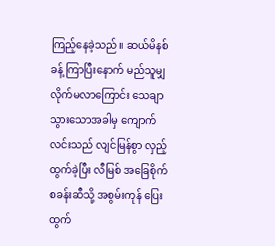ကြည့်နေခဲ့သည်။ ဆယ်မိနစ်ခန့် ကြာပြီးနောက် မည်သူမျှ လိုက်မလာကြောင်း သေချာသွားသောအခါမှ ကျောက်လင်းသည် လျင်မြန်စွာ လှည့်ထွက်ခဲ့ပြီး လီမြစ် အခြေစိုက်စခန်းဆီသို့ အစွမ်းကုန် ပြေးထွက်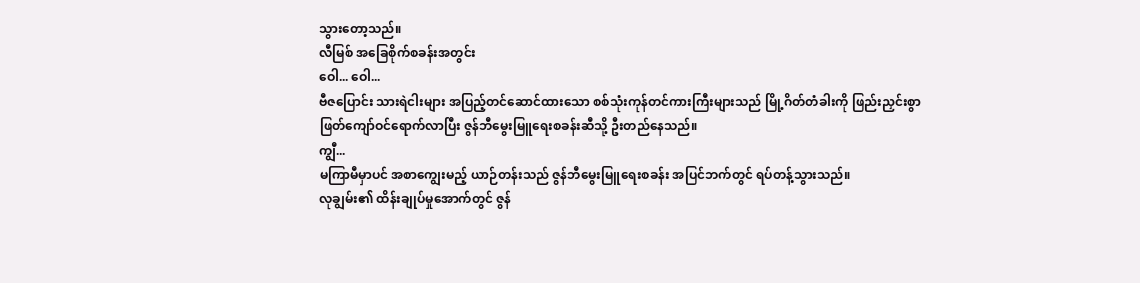သွားတော့သည်။
လီမြစ် အခြေစိုက်စခန်းအတွင်း
ဝေါ... ဝေါ...
ဗီဇပြောင်း သားရဲငါးများ အပြည့်တင်ဆောင်ထားသော စစ်သုံးကုန်တင်ကားကြီးများသည် မြို့ဂိတ်တံခါးကို ဖြည်းညှင်းစွာ ဖြတ်ကျော်ဝင်ရောက်လာပြီး ဇွန်ဘီမွေးမြူရေးစခန်းဆီသို့ ဦးတည်နေသည်။
ကျွီ...
မကြာမီမှာပင် အစာကျွေးမည့် ယာဉ်တန်းသည် ဇွန်ဘီမွေးမြူရေးစခန်း အပြင်ဘက်တွင် ရပ်တန့်သွားသည်။
လုချွမ်း၏ ထိန်းချုပ်မှုအောက်တွင် ဇွန်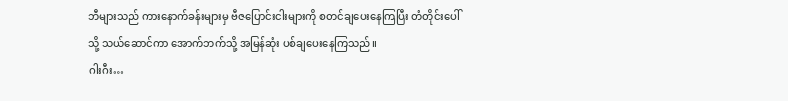ဘီများသည် ကားနောက်ခန်းများမှ ဗီဇပြောင်းငါးများကို စတင်ချပေးနေကြပြီး တံတိုင်းပေါ်သို့ သယ်ဆောင်ကာ အောက်ဘက်သို့ အမြန်ဆုံး ပစ်ချပေးနေကြသည်။
ဂါးဂီး…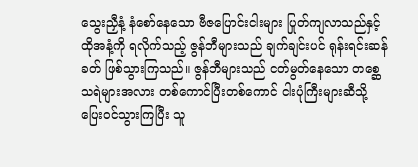သွေးညှီနံ့ နံစော်နေသော ဗီဇပြောင်းငါးများ ပြုတ်ကျလာသည်နှင့် ထိုအနံ့ကို ရလိုက်သည့် ဇွန်ဘီများသည် ချက်ချင်းပင် ရုန်းရင်းဆန်ခတ် ဖြစ်သွားကြသည်။ ဇွန်ဘီများသည် ငတ်မွတ်နေသော တစ္ဆေသရဲများအလား တစ်ကောင်ပြီးတစ်ကောင် ငါးပုံကြီးများဆီသို့ ပြေးဝင်သွားကြပြီး သူ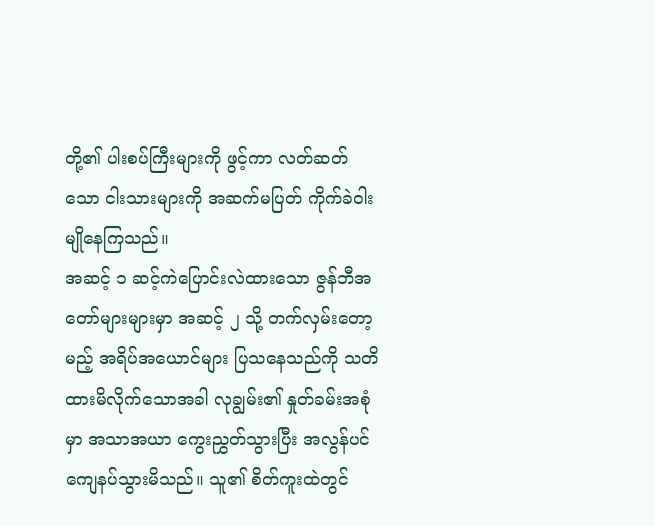တို့၏ ပါးစပ်ကြီးများကို ဖွင့်ကာ လတ်ဆတ်သော ငါးသားများကို အဆက်မပြတ် ကိုက်ခဲဝါးမျိုနေကြသည်။
အဆင့် ၁ ဆင့်ကဲပြောင်းလဲထားသော ဇွန်ဘီအတော်များများမှာ အဆင့် ၂ သို့ တက်လှမ်းတော့မည့် အရိပ်အယောင်များ ပြသနေသည်ကို သတိထားမိလိုက်သောအခါ လုချွမ်း၏ နှုတ်ခမ်းအစုံမှာ အသာအယာ ကွေးညွှတ်သွားပြီး အလွန်ပင် ကျေနပ်သွားမိသည်။ သူ၏ စိတ်ကူးထဲတွင်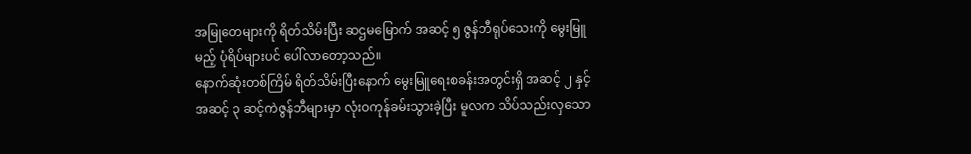အမြုတေများကို ရိတ်သိမ်းပြီး ဆဌမမြောက် အဆင့် ၅ ဇွန်ဘီရုပ်သေးကို မွေးမြူမည့် ပုံရိပ်များပင် ပေါ်လာတော့သည်။
နောက်ဆုံးတစ်ကြိမ် ရိတ်သိမ်းပြီးနောက် မွေးမြူရေးစခန်းအတွင်းရှိ အဆင့် ၂ နှင့် အဆင့် ၃ ဆင့်ကဲဇွန်ဘီများမှာ လုံးဝကုန်ခမ်းသွားခဲ့ပြီး မူလက သိပ်သည်းလှသော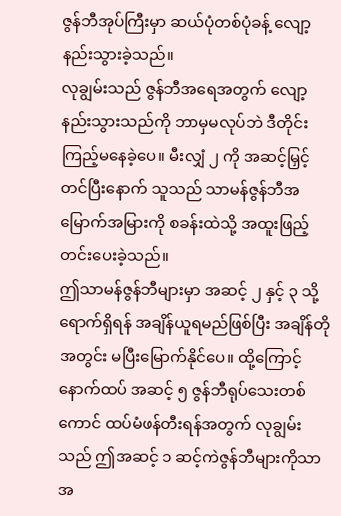ဇွန်ဘီအုပ်ကြီးမှာ ဆယ်ပုံတစ်ပုံခန့် လျော့နည်းသွားခဲ့သည်။
လုချွမ်းသည် ဇွန်ဘီအရေအတွက် လျော့နည်းသွားသည်ကို ဘာမှမလုပ်ဘဲ ဒီတိုင်းကြည့်မနေခဲ့ပေ။ မီးလျှံ ၂ ကို အဆင့်မြှင့်တင်ပြီးနောက် သူသည် သာမန်ဇွန်ဘီအမြောက်အမြားကို စခန်းထဲသို့ အထူးဖြည့်တင်းပေးခဲ့သည်။
ဤသာမန်ဇွန်ဘီများမှာ အဆင့် ၂ နှင့် ၃ သို့ ရောက်ရှိရန် အချိန်ယူရမည်ဖြစ်ပြီး အချိန်တိုအတွင်း မပြီးမြောက်နိုင်ပေ။ ထို့ကြောင့် နောက်ထပ် အဆင့် ၅ ဇွန်ဘီရုပ်သေးတစ်ကောင် ထပ်မံဖန်တီးရန်အတွက် လုချွမ်းသည် ဤအဆင့် ၁ ဆင့်ကဲဇွန်ဘီများကိုသာ အ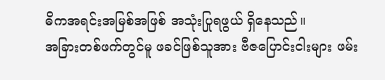ဓိကအရင်းအမြစ်အဖြစ် အသုံးပြုရဖွယ် ရှိနေသည်။
အခြားတစ်ဖက်တွင်မူ ဖခင်ဖြစ်သူအား ဗီဇပြောင်းငါးများ ဖမ်း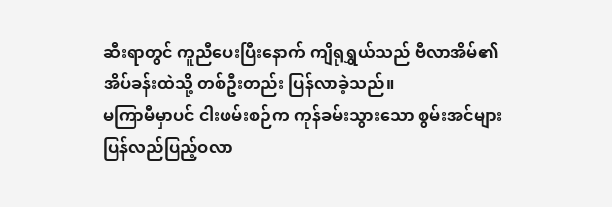ဆီးရာတွင် ကူညီပေးပြီးနောက် ကျိရုရွှယ်သည် ဗီလာအိမ်၏ အိပ်ခန်းထဲသို့ တစ်ဦးတည်း ပြန်လာခဲ့သည်။
မကြာမီမှာပင် ငါးဖမ်းစဉ်က ကုန်ခမ်းသွားသော စွမ်းအင်များ ပြန်လည်ပြည့်ဝလာ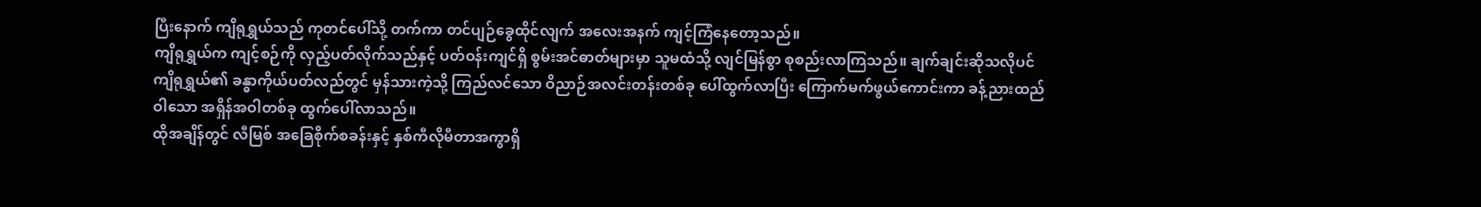ပြီးနောက် ကျိရုရွှယ်သည် ကုတင်ပေါ်သို့ တက်ကာ တင်ပျဉ်ခွေထိုင်လျက် အလေးအနက် ကျင့်ကြံနေတော့သည်။
ကျိရုရွှယ်က ကျင့်စဉ်ကို လှည့်ပတ်လိုက်သည်နှင့် ပတ်ဝန်းကျင်ရှိ စွမ်းအင်ဓာတ်များမှာ သူမထံသို့ လျင်မြန်စွာ စုစည်းလာကြသည်။ ချက်ချင်းဆိုသလိုပင် ကျိရုရွှယ်၏ ခန္ဓာကိုယ်ပတ်လည်တွင် မှန်သားကဲ့သို့ ကြည်လင်သော ဝိညာဉ်အလင်းတန်းတစ်ခု ပေါ်ထွက်လာပြီး ကြောက်မက်ဖွယ်ကောင်းကာ ခန့်ညားထည်ဝါသော အရှိန်အဝါတစ်ခု ထွက်ပေါ်လာသည်။
ထိုအချိန်တွင် လီမြစ် အခြေစိုက်စခန်းနှင့် နှစ်ကီလိုမီတာအကွာရှိ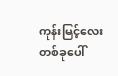ကုန်းမြင့်လေးတစ်ခုပေါ်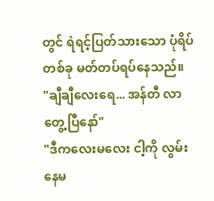တွင် ရဲရင့်ပြတ်သားသော ပုံရိပ်တစ်ခု မတ်တပ်ရပ်နေသည်။
"ချီချီလေးရေ... အန်တီ လာတွေ့ပြီနော်"
"ဒီကလေးမလေး ငါ့ကို လွမ်းနေမ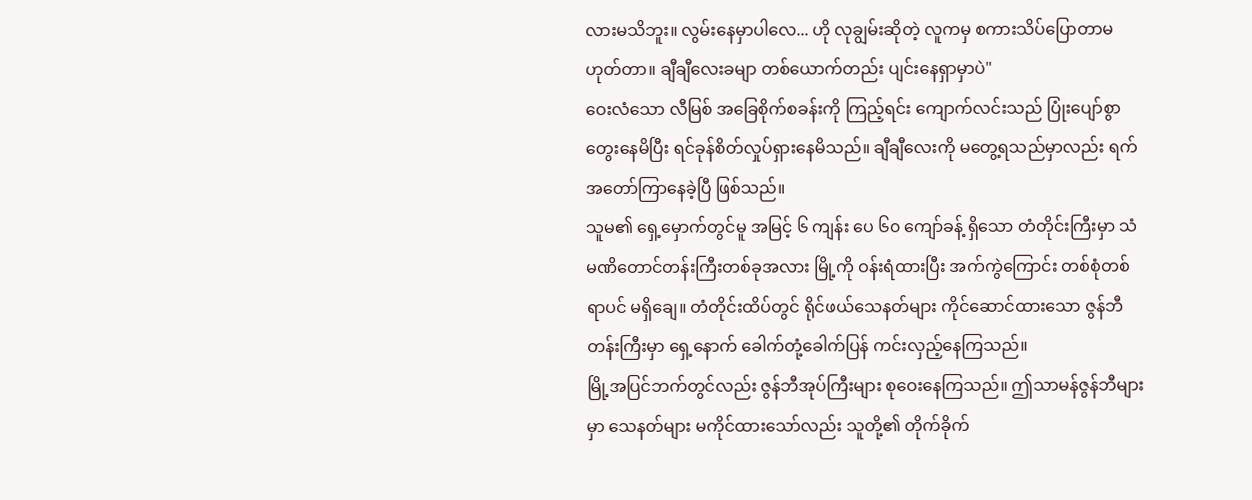လားမသိဘူး။ လွမ်းနေမှာပါလေ... ဟို လုချွမ်းဆိုတဲ့ လူကမှ စကားသိပ်ပြောတာမဟုတ်တာ။ ချီချီလေးခမျာ တစ်ယောက်တည်း ပျင်းနေရှာမှာပဲ"
ဝေးလံသော လီမြစ် အခြေစိုက်စခန်းကို ကြည့်ရင်း ကျောက်လင်းသည် ပြုံးပျော်စွာ တွေးနေမိပြီး ရင်ခုန်စိတ်လှုပ်ရှားနေမိသည်။ ချီချီလေးကို မတွေ့ရသည်မှာလည်း ရက်အတော်ကြာနေခဲ့ပြီ ဖြစ်သည်။
သူမ၏ ရှေ့မှောက်တွင်မူ အမြင့် ၆ ကျန်း ပေ ၆၀ ကျော်ခန့် ရှိသော တံတိုင်းကြီးမှာ သံမဏိတောင်တန်းကြီးတစ်ခုအလား မြို့ကို ဝန်းရံထားပြီး အက်ကွဲကြောင်း တစ်စုံတစ်ရာပင် မရှိချေ။ တံတိုင်းထိပ်တွင် ရိုင်ဖယ်သေနတ်များ ကိုင်ဆောင်ထားသော ဇွန်ဘီတန်းကြီးမှာ ရှေ့နောက် ခေါက်တုံ့ခေါက်ပြန် ကင်းလှည့်နေကြသည်။
မြို့အပြင်ဘက်တွင်လည်း ဇွန်ဘီအုပ်ကြီးများ စုဝေးနေကြသည်။ ဤသာမန်ဇွန်ဘီများမှာ သေနတ်များ မကိုင်ထားသော်လည်း သူတို့၏ တိုက်ခိုက်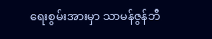ရေးစွမ်းအားမှာ သာမန်ဇွန်ဘီ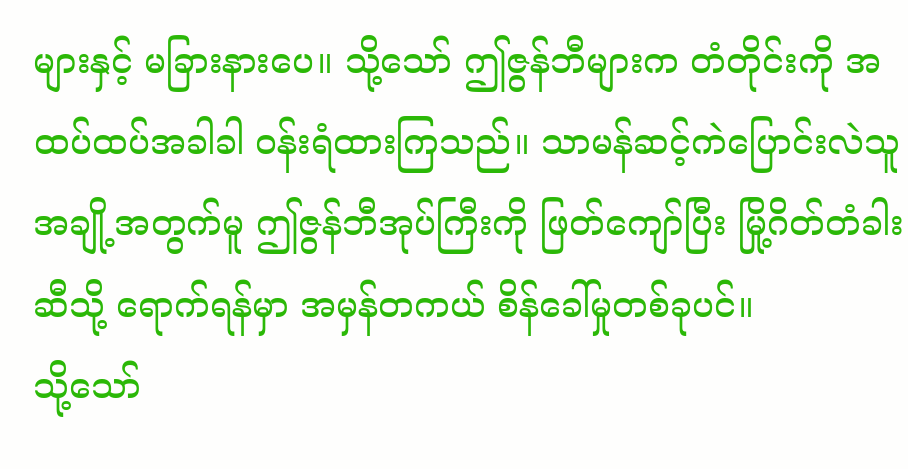များနှင့် မခြားနားပေ။ သို့သော် ဤဇွန်ဘီများက တံတိုင်းကို အထပ်ထပ်အခါခါ ဝန်းရံထားကြသည်။ သာမန်ဆင့်ကဲပြောင်းလဲသူအချို့အတွက်မူ ဤဇွန်ဘီအုပ်ကြီးကို ဖြတ်ကျော်ပြီး မြို့ဂိတ်တံခါးဆီသို့ ရောက်ရန်မှာ အမှန်တကယ် စိန်ခေါ်မှုတစ်ခုပင်။
သို့သော်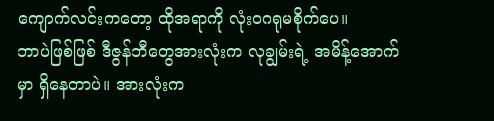ကျောက်လင်းကတော့ ထိုအရာကို လုံးဝဂရုမစိုက်ပေ။
ဘာပဲဖြစ်ဖြစ် ဒီဇွန်ဘီတွေအားလုံးက လုချွမ်းရဲ့ အမိန့်အောက်မှာ ရှိနေတာပဲ။ အားလုံးက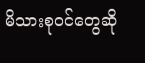မိသားစုဝင်တွေဆို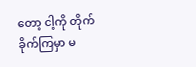တော့ ငါ့ကို တိုက်ခိုက်ကြမှာ မ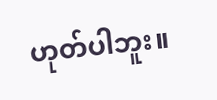ဟုတ်ပါဘူး။